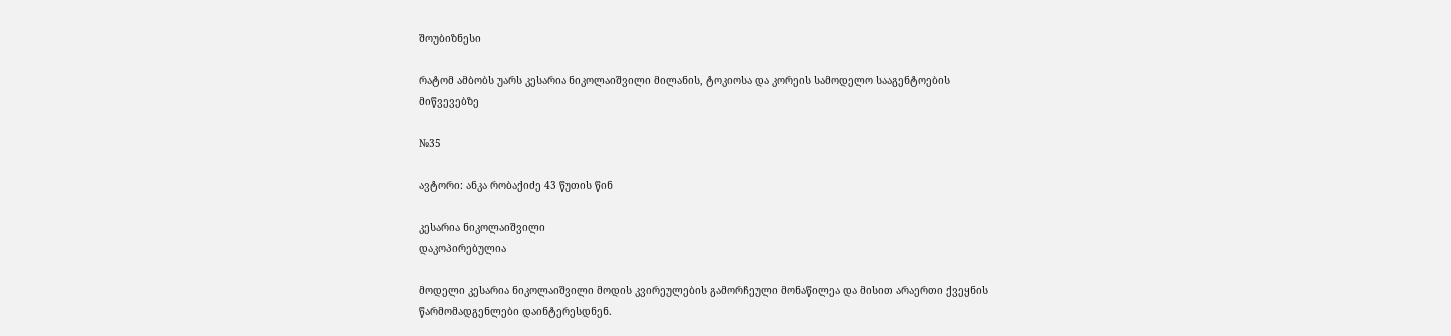შოუბიზნესი

რატომ ამბობს უარს კესარია ნიკოლაიშვილი მილანის, ტოკიოსა და კორეის სამოდელო სააგენტოების მიწვევებზე

№35

ავტორი: ანკა რობაქიძე 43 წუთის წინ

კესარია ნიკოლაიშვილი
დაკოპირებულია

მოდელი კესარია ნიკოლაიშვილი მოდის კვირეულების გამორჩეული მონაწილეა და მისით არაერთი ქვეყნის წარმომადგენლები დაინტერესდნენ.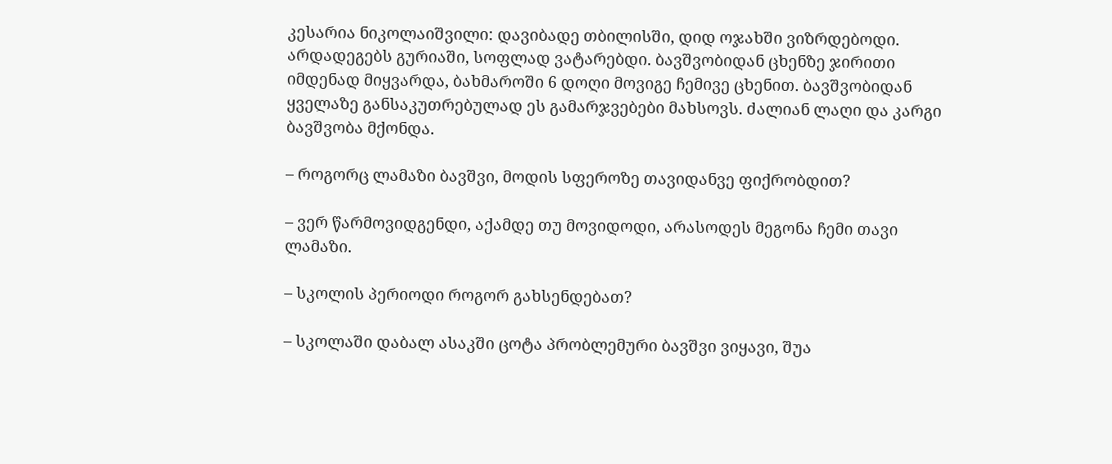კესარია ნიკოლაიშვილი: დავიბადე თბილისში, დიდ ოჯახში ვიზრდებოდი. არდადეგებს გურიაში, სოფლად ვატარებდი. ბავშვობიდან ცხენზე ჯირითი იმდენად მიყვარდა, ბახმაროში 6 დოღი მოვიგე ჩემივე ცხენით. ბავშვობიდან ყველაზე განსაკუთრებულად ეს გამარჯვებები მახსოვს. ძალიან ლაღი და კარგი ბავშვობა მქონდა.

– როგორც ლამაზი ბავშვი, მოდის სფეროზე თავიდანვე ფიქრობდით?

– ვერ წარმოვიდგენდი, აქამდე თუ მოვიდოდი, არასოდეს მეგონა ჩემი თავი ლამაზი.

– სკოლის პერიოდი როგორ გახსენდებათ?

– სკოლაში დაბალ ასაკში ცოტა პრობლემური ბავშვი ვიყავი, შუა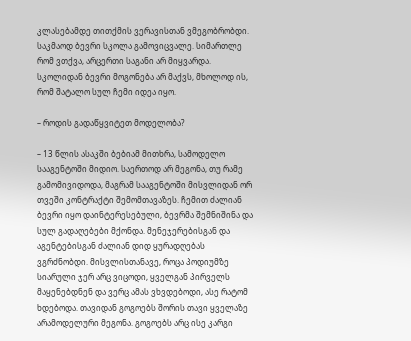კლასებამდე თითქმის ვერავისთან ვმეგობრობდი. საკმაოდ ბევრი სკოლა გამოვიცვალე. სიმართლე რომ ვთქვა, არცერთი საგანი არ მიყვარდა. სკოლიდან ბევრი მოგონება არ მაქვს, მხოლოდ ის, რომ შატალო სულ ჩემი იდეა იყო.

– როდის გადაწყვიტეთ მოდელობა?

– 13 წლის ასაკში ბებიამ მითხრა, სამოდელო სააგენტოში მიდიო. საერთოდ არ მეგონა, თუ რამე გამომივიდოდა, მაგრამ სააგენტოში მისვლიდან ორ თვეში კონტრაქტი შემომთავაზეს. ჩემით ძალიან ბევრი იყო დაინტერესებული, ბევრმა შემნიშინა და სულ გადაღებები მქონდა. მენეჯერებისგან და აგენტებისგან ძალიან დიდ ყურადღებას ვგრძნობდი. მისვლისთანავე, როცა პოდიუმზე სიარული ჯერ არც ვიცოდი, ყველგან პირველს მაყენებდნენ და ვერც ამას ვხვდებოდი, ასე რატომ ხდებოდა. თავიდან გოგოებს შორის თავი ყველაზე არამოდელური მეგონა. გოგოებს არც ისე კარგი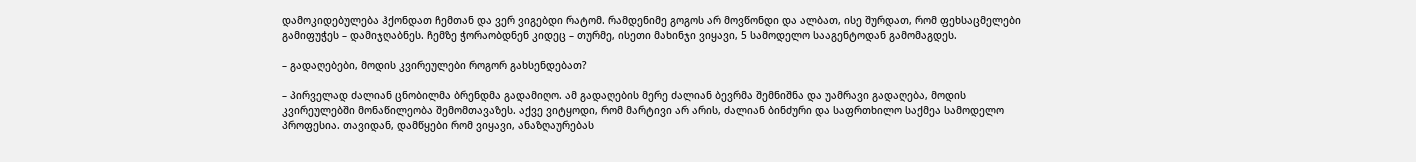დამოკიდებულება ჰქონდათ ჩემთან და ვერ ვიგებდი რატომ. რამდენიმე გოგოს არ მოვწონდი და ალბათ, ისე შურდათ, რომ ფეხსაცმელები გამიფუჭეს – დამიჯღაბნეს. ჩემზე ჭორაობდნენ კიდეც – თურმე, ისეთი მახინჯი ვიყავი, 5 სამოდელო სააგენტოდან გამომაგდეს.

– გადაღებები, მოდის კვირეულები როგორ გახსენდებათ?

– პირველად ძალიან ცნობილმა ბრენდმა გადამიღო. ამ გადაღების მერე ძალიან ბევრმა შემნიშნა და უამრავი გადაღება, მოდის კვირეულებში მონაწილეობა შემომთავაზეს. აქვე ვიტყოდი, რომ მარტივი არ არის, ძალიან ბინძური და საფრთხილო საქმეა სამოდელო პროფესია. თავიდან, დამწყები რომ ვიყავი, ანაზღაურებას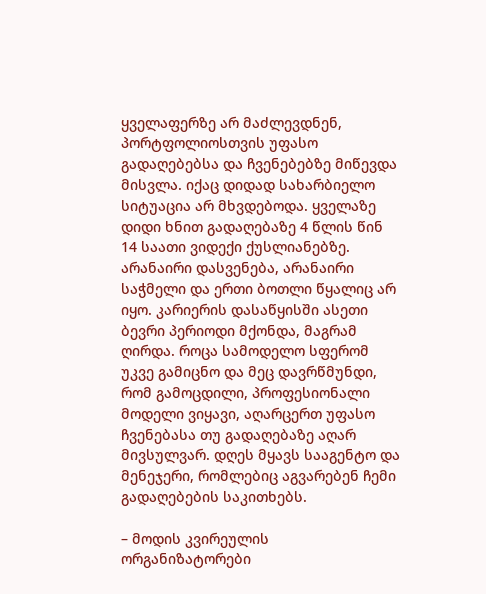ყველაფერზე არ მაძლევდნენ, პორტფოლიოსთვის უფასო გადაღებებსა და ჩვენებებზე მიწევდა მისვლა. იქაც დიდად სახარბიელო სიტუაცია არ მხვდებოდა. ყველაზე დიდი ხნით გადაღებაზე 4 წლის წინ 14 საათი ვიდექი ქუსლიანებზე. არანაირი დასვენება, არანაირი საჭმელი და ერთი ბოთლი წყალიც არ იყო. კარიერის დასაწყისში ასეთი ბევრი პერიოდი მქონდა, მაგრამ ღირდა. როცა სამოდელო სფერომ უკვე გამიცნო და მეც დავრწმუნდი, რომ გამოცდილი, პროფესიონალი მოდელი ვიყავი, აღარცერთ უფასო ჩვენებასა თუ გადაღებაზე აღარ მივსულვარ. დღეს მყავს სააგენტო და მენეჯერი, რომლებიც აგვარებენ ჩემი გადაღებების საკითხებს.

– მოდის კვირეულის ორგანიზატორები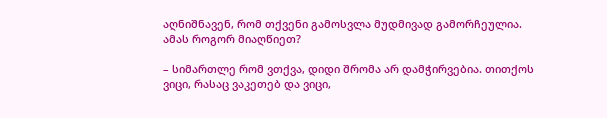აღნიშნავენ, რომ თქვენი გამოსვლა მუდმივად გამორჩეულია. ამას როგორ მიაღწიეთ?

– სიმართლე რომ ვთქვა, დიდი შრომა არ დამჭირვებია. თითქოს ვიცი, რასაც ვაკეთებ და ვიცი,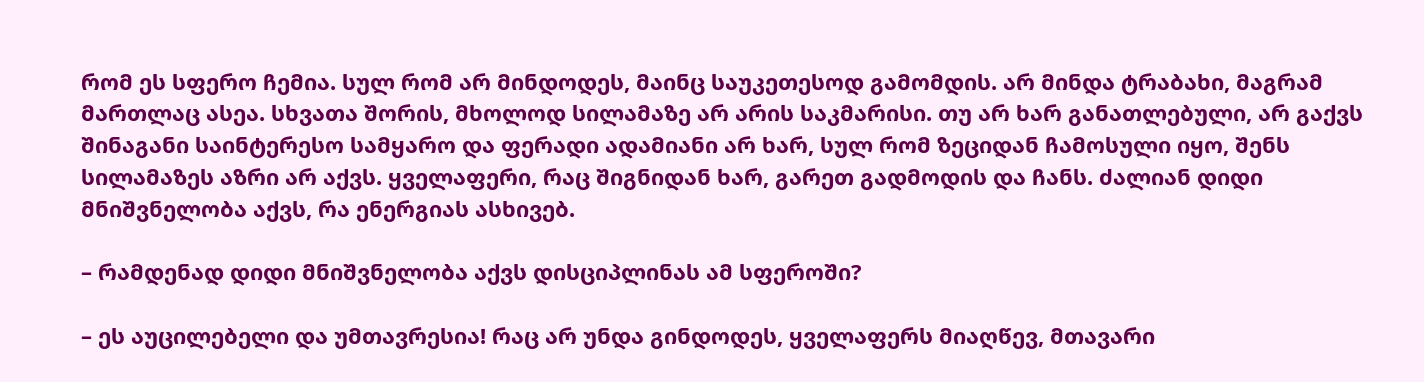რომ ეს სფერო ჩემია. სულ რომ არ მინდოდეს, მაინც საუკეთესოდ გამომდის. არ მინდა ტრაბახი, მაგრამ მართლაც ასეა. სხვათა შორის, მხოლოდ სილამაზე არ არის საკმარისი. თუ არ ხარ განათლებული, არ გაქვს შინაგანი საინტერესო სამყარო და ფერადი ადამიანი არ ხარ, სულ რომ ზეციდან ჩამოსული იყო, შენს სილამაზეს აზრი არ აქვს. ყველაფერი, რაც შიგნიდან ხარ, გარეთ გადმოდის და ჩანს. ძალიან დიდი მნიშვნელობა აქვს, რა ენერგიას ასხივებ.

– რამდენად დიდი მნიშვნელობა აქვს დისციპლინას ამ სფეროში?

– ეს აუცილებელი და უმთავრესია! რაც არ უნდა გინდოდეს, ყველაფერს მიაღწევ, მთავარი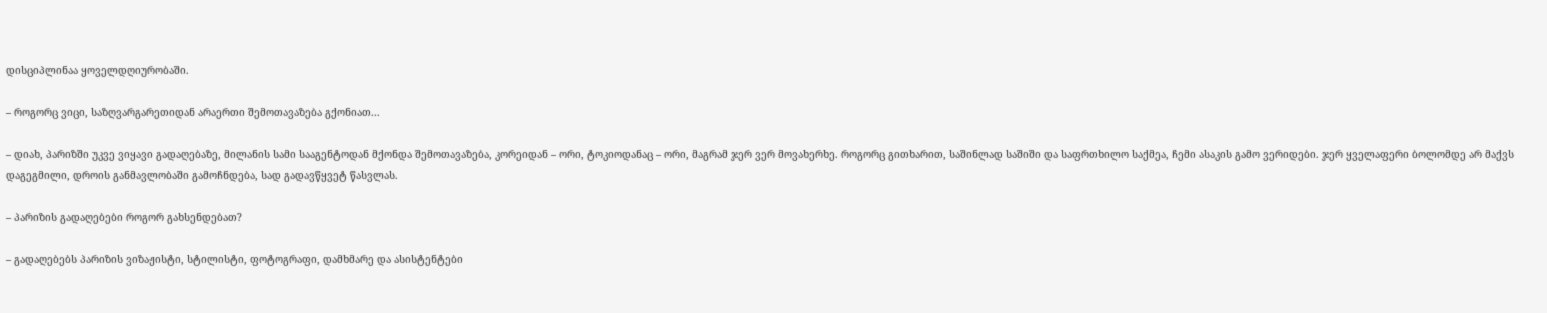დისციპლინაა ყოველდღიურობაში.

– როგორც ვიცი, საზღვარგარეთიდან არაერთი შემოთავაზება გქონიათ...

– დიახ, პარიზში უკვე ვიყავი გადაღებაზე, მილანის სამი სააგენტოდან მქონდა შემოთავაზება, კორეიდან – ორი, ტოკიოდანაც – ორი, მაგრამ ჯერ ვერ მოვახერხე. როგორც გითხარით, საშინლად საშიში და საფრთხილო საქმეა, ჩემი ასაკის გამო ვერიდები. ჯერ ყველაფერი ბოლომდე არ მაქვს დაგეგმილი, დროის განმავლობაში გამოჩნდება, სად გადავწყვეტ წასვლას.

– პარიზის გადაღებები როგორ გახსენდებათ?

– გადაღებებს პარიზის ვიზაჟისტი, სტილისტი, ფოტოგრაფი, დამხმარე და ასისტენტები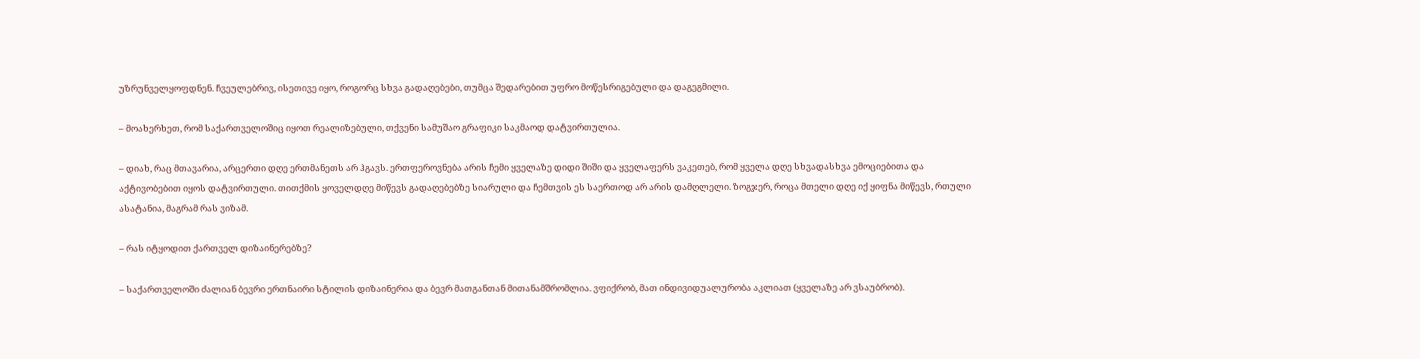უზრუნველყოფდნენ. ჩვეულებრივ, ისეთივე იყო, როგორც სხვა გადაღებები, თუმცა შედარებით უფრო მოწესრიგებული და დაგეგმილი.

– მოახერხეთ, რომ საქართველოშიც იყოთ რეალიზებული, თქვენი სამუშაო გრაფიკი საკმაოდ დატვირთულია.

– დიახ, რაც მთავარია, არცერთი დღე ერთმანეთს არ ჰგავს. ერთფეროვნება არის ჩემი ყველაზე დიდი შიში და ყველაფერს ვაკეთებ, რომ ყველა დღე სხვადასხვა ემოციებითა და აქტივობებით იყოს დატვირთული. თითქმის ყოველდღე მიწევს გადაღებებზე სიარული და ჩემთვის ეს საერთოდ არ არის დამღლელი. ზოგჯერ, როცა მთელი დღე იქ ყიფნა მიწევს, რთული ასატანია, მაგრამ რას ვიზამ.

– რას იტყოდით ქართველ დიზაინერებზე?

– საქართველოში ძალიან ბევრი ერთნაირი სტილის დიზაინერია და ბევრ მათგანთან მითანამშრომლია. ვფიქრობ, მათ ინდივიდუალურობა აკლიათ (ყველაზე არ ვსაუბრობ).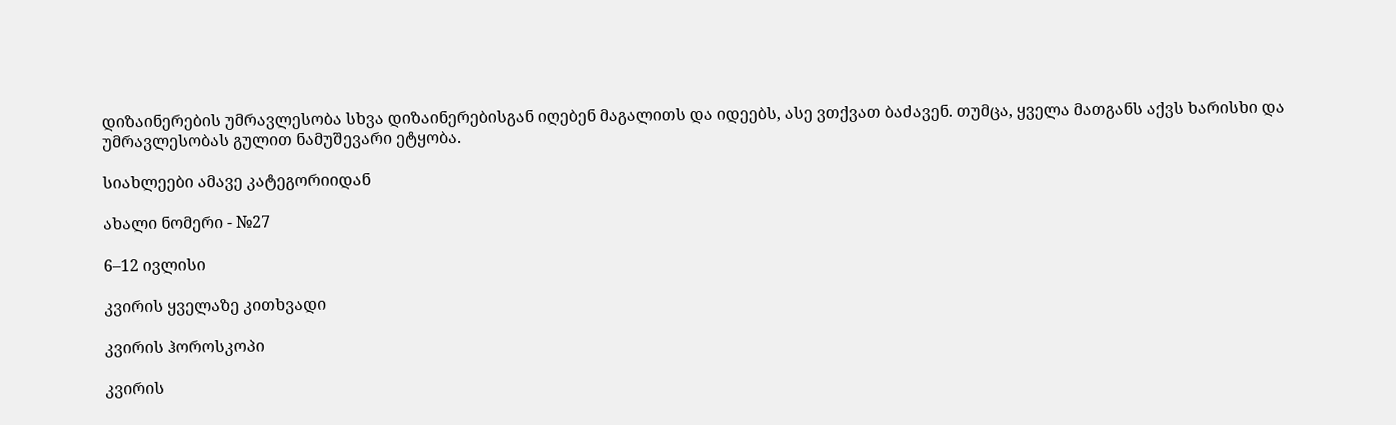დიზაინერების უმრავლესობა სხვა დიზაინერებისგან იღებენ მაგალითს და იდეებს, ასე ვთქვათ ბაძავენ. თუმცა, ყველა მათგანს აქვს ხარისხი და უმრავლესობას გულით ნამუშევარი ეტყობა.

სიახლეები ამავე კატეგორიიდან

ახალი ნომერი - №27

6–12 ივლისი

კვირის ყველაზე კითხვადი

კვირის ჰოროსკოპი

კვირის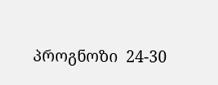პროგნოზი  24-30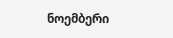ნოემბერი